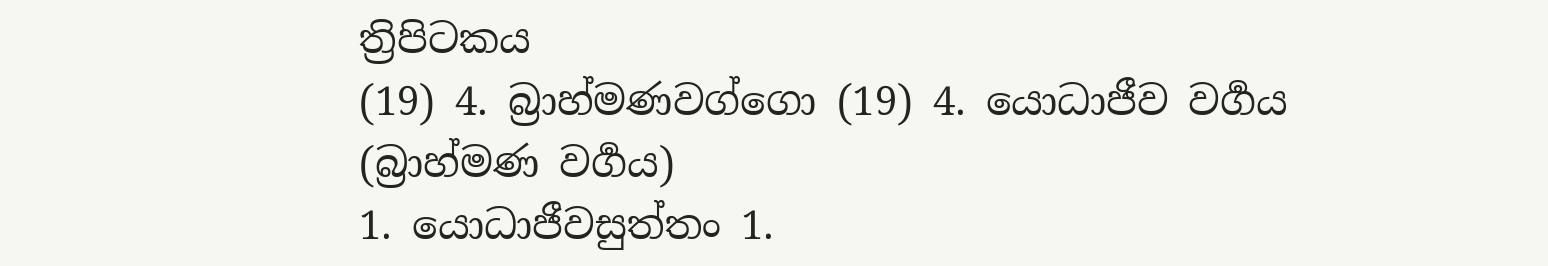ත්‍රිපිටකය
(19) 4. බ්‍රාහ්මණවග්ගො (19) 4. යොධාජීව වර්‍ගය (බ්‍රාහ්මණ වර්‍ගය)
1. යොධාජීවසුත්තං 1.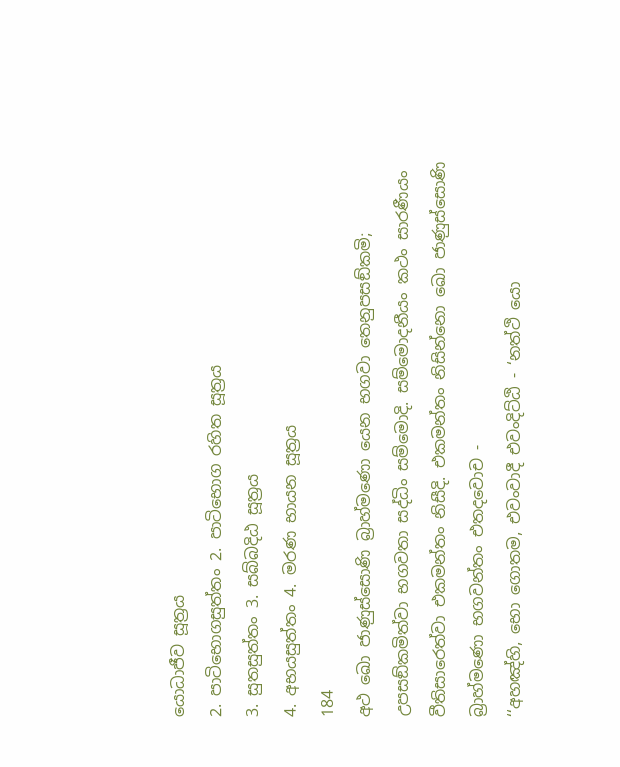යොධාජීව සූත්‍රය
2. පාටිභොගසුත්තං 2. පාටිභොග රහිත සූත්‍රය
3. සුතසුත්තං 3. සබ්බදිඨ සූත්‍රය
4. අභයසුත්තං 4. මරණ භායන සූත්‍රය
184
අථ ඛො ජාණුස්සොණි බ්‍රාහ්මණො යෙන භගවා තෙනුපසඞ්කමි; උපසඞ්කමිත්වා භගවතා සද්ධිං සම්මොදි. සම්මොදනීයං කථං සාරණීයං වීතිසාරෙත්වා එකමන්තං නිසීදි. එකමන්තං නිසින්නො ඛො ජාණුස්සොණි බ්‍රාහ්මණො භගවන්තං එතදවොච -
‘‘අහඤ්හි, භො ගොතම, එවංවාදී එවංදිට්ඨි - ‘නත්ථි යො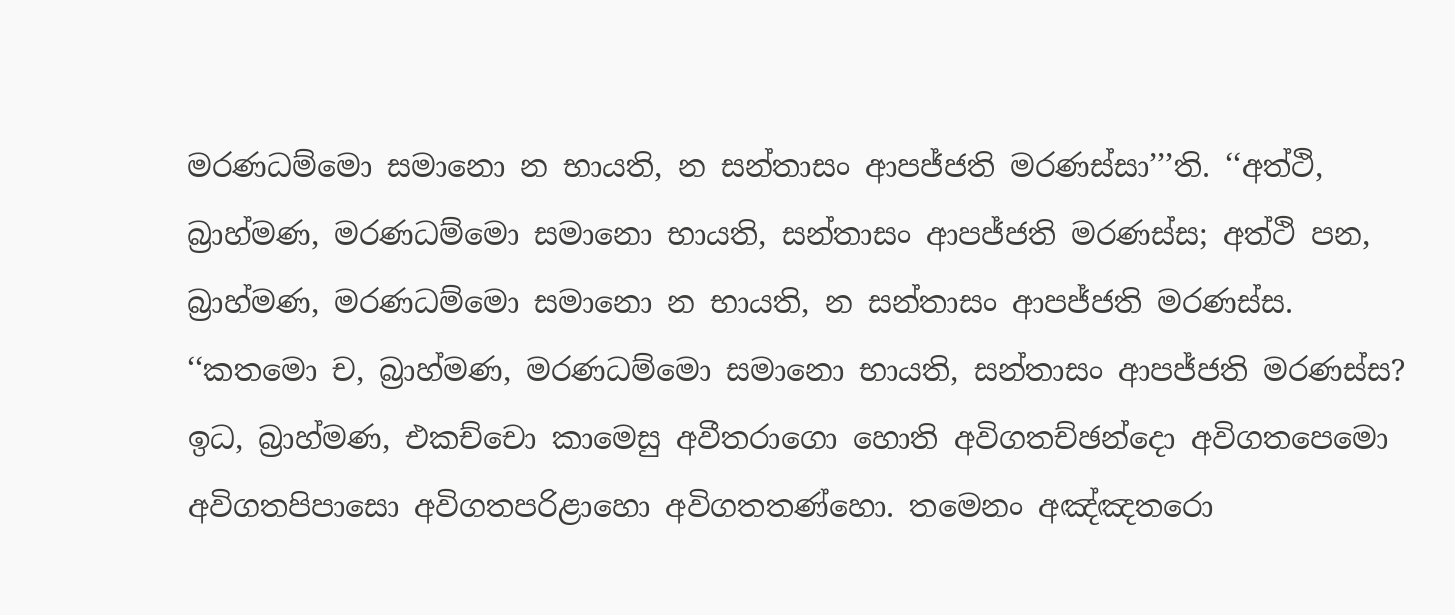මරණධම්මො සමානො න භායති, න සන්තාසං ආපජ්ජති මරණස්සා’’’ති. ‘‘අත්ථි, බ්‍රාහ්මණ, මරණධම්මො සමානො භායති, සන්තාසං ආපජ්ජති මරණස්ස; අත්ථි පන, බ්‍රාහ්මණ, මරණධම්මො සමානො න භායති, න සන්තාසං ආපජ්ජති මරණස්ස.
‘‘කතමො ච, බ්‍රාහ්මණ, මරණධම්මො සමානො භායති, සන්තාසං ආපජ්ජති මරණස්ස? ඉධ, බ්‍රාහ්මණ, එකච්චො කාමෙසු අවීතරාගො හොති අවිගතච්ඡන්දො අවිගතපෙමො අවිගතපිපාසො අවිගතපරිළාහො අවිගතතණ්හො. තමෙනං අඤ්ඤතරො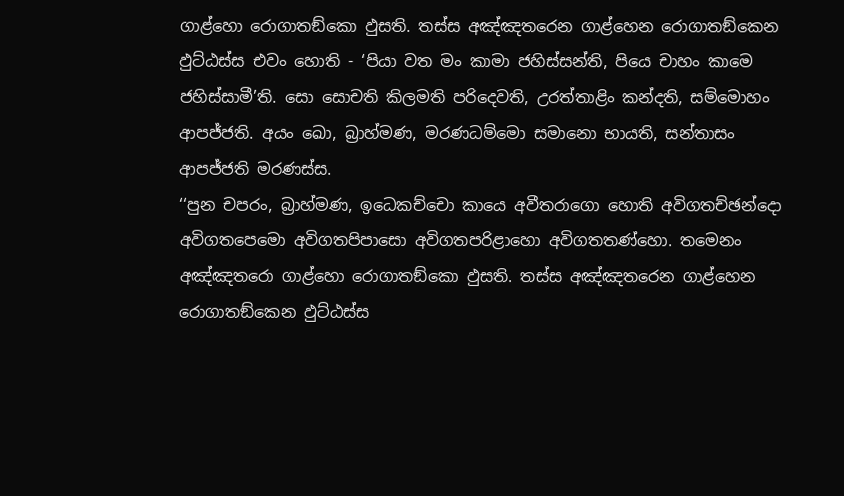ගාළ්හො රොගාතඞ්කො ඵුසති. තස්ස අඤ්ඤතරෙන ගාළ්හෙන රොගාතඞ්කෙන ඵුට්ඨස්ස එවං හොති - ‘පියා වත මං කාමා ජහිස්සන්ති, පියෙ චාහං කාමෙ ජහිස්සාමී’ති. සො සොචති කිලමති පරිදෙවති, උරත්තාළිං කන්දති, සම්මොහං ආපජ්ජති. අයං ඛො, බ්‍රාහ්මණ, මරණධම්මො සමානො භායති, සන්තාසං ආපජ්ජති මරණස්ස.
‘‘පුන චපරං, බ්‍රාහ්මණ, ඉධෙකච්චො කායෙ අවීතරාගො හොති අවිගතච්ඡන්දො අවිගතපෙමො අවිගතපිපාසො අවිගතපරිළාහො අවිගතතණ්හො. තමෙනං අඤ්ඤතරො ගාළ්හො රොගාතඞ්කො ඵුසති. තස්ස අඤ්ඤතරෙන ගාළ්හෙන රොගාතඞ්කෙන ඵුට්ඨස්ස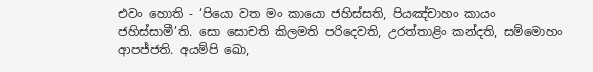එවං හොති - ‘පියො වත මං කායො ජහිස්සති, පියඤ්චාහං කායං ජහිස්සාමී’ති. සො සොචති කිලමති පරිදෙවති, උරත්තාළිං කන්දති, සම්මොහං ආපජ්ජති. අයම්පි ඛො,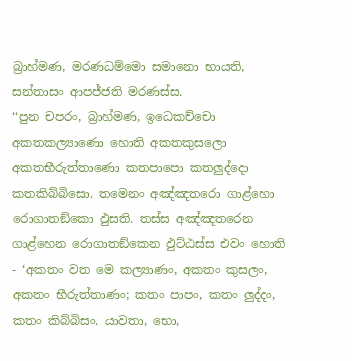බ්‍රාහ්මණ, මරණධම්මො සමානො භායති, සන්තාසං ආපජ්ජති මරණස්ස.
‘‘පුන චපරං, බ්‍රාහ්මණ, ඉධෙකච්චො අකතකල්‍යාණො හොති අකතකුසලො අකතභීරුත්තාණො කතපාපො කතලුද්දො කතකිබ්බිසො. තමෙනං අඤ්ඤතරො ගාළ්හො රොගාතඞ්කො ඵුසති. තස්ස අඤ්ඤතරෙන ගාළ්හෙන රොගාතඞ්කෙන ඵුට්ඨස්ස එවං හොති - ‘අකතං වත මෙ කල්‍යාණං, අකතං කුසලං, අකතං භීරුත්තාණං; කතං පාපං, කතං ලුද්දං, කතං කිබ්බිසං. යාවතා, භො,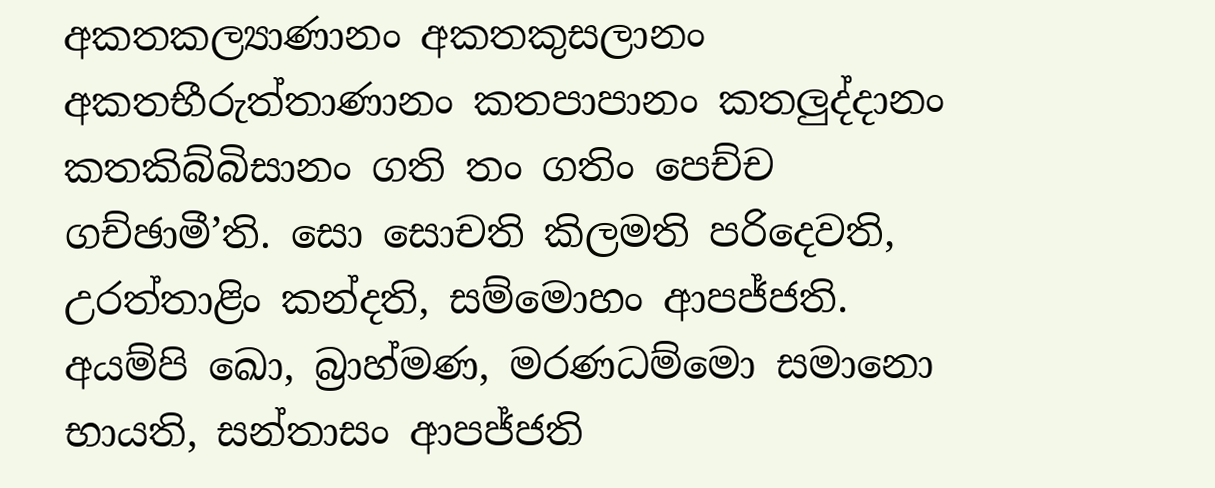අකතකල්‍යාණානං අකතකුසලානං අකතභීරුත්තාණානං කතපාපානං කතලුද්දානං කතකිබ්බිසානං ගති තං ගතිං පෙච්ච ගච්ඡාමී’ති. සො සොචති කිලමති පරිදෙවති, උරත්තාළිං කන්දති, සම්මොහං ආපජ්ජති. අයම්පි ඛො, බ්‍රාහ්මණ, මරණධම්මො සමානො භායති, සන්තාසං ආපජ්ජති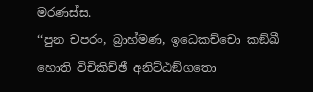මරණස්ස.
‘‘පුන චපරං, බ්‍රාහ්මණ, ඉධෙකච්චො කඞ්ඛී හොති විචිකිච්ඡී අනිට්ඨඞ්ගතො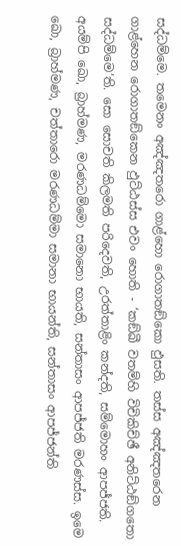සද්ධම්මෙ. තමෙනං අඤ්ඤතරො ගාළ්හො රොගාතඞ්කො ඵුසති. තස්ස අඤ්ඤතරෙන ගාළ්හෙන රොගාතඞ්කෙන ඵුට්ඨස්ස එවං හොති - ‘කඞ්ඛී වතම්හි විචිකිච්ඡී අනිට්ඨඞ්ගතො සද්ධම්මෙ’ති. සො සොචති කිලමති පරිදෙවති, උරත්තාළිං කන්දති, සම්මොහං ආපජ්ජති. අයම්පි ඛො, බ්‍රාහ්මණ, මරණධම්මො සමානො භායති, සන්තාසං ආපජ්ජති මරණස්ස. ඉමෙ ඛො, බ්‍රාහ්මණ, චත්තාරො මරණධම්මා සමානා භායන්ති, සන්තාසං ආපජ්ජන්ති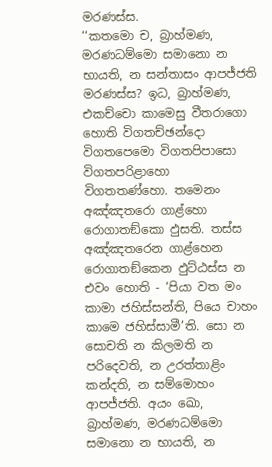මරණස්ස.
‘‘කතමො ච, බ්‍රාහ්මණ, මරණධම්මො සමානො න භායති, න සන්තාසං ආපජ්ජති මරණස්ස? ඉධ, බ්‍රාහ්මණ, එකච්චො කාමෙසු වීතරාගො හොති විගතච්ඡන්දො විගතපෙමො විගතපිපාසො විගතපරිළාහො විගතතණ්හො. තමෙනං අඤ්ඤතරො ගාළ්හො රොගාතඞ්කො ඵුසති. තස්ස අඤ්ඤතරෙන ගාළ්හෙන රොගාතඞ්කෙන ඵුට්ඨස්ස න එවං හොති - ‘පියා වත මං කාමා ජහිස්සන්ති, පියෙ චාහං කාමෙ ජහිස්සාමී’ති. සො න සොචති න කිලමති න පරිදෙවති, න උරත්තාළිං කන්දති, න සම්මොහං ආපජ්ජති. අයං ඛො, බ්‍රාහ්මණ, මරණධම්මො සමානො න භායති, න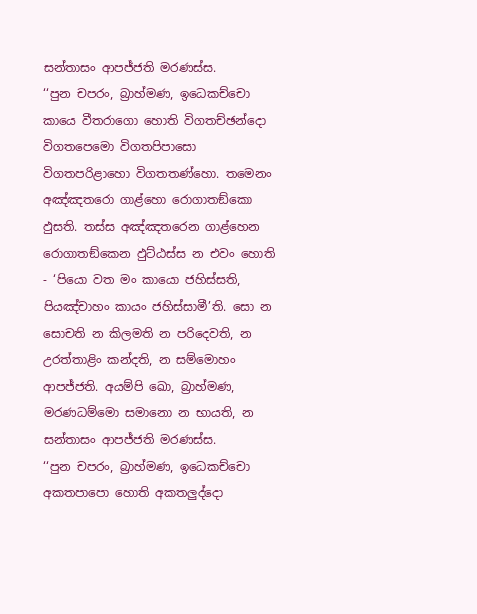සන්තාසං ආපජ්ජති මරණස්ස.
‘‘පුන චපරං, බ්‍රාහ්මණ, ඉධෙකච්චො කායෙ වීතරාගො හොති විගතච්ඡන්දො විගතපෙමො විගතපිපාසො විගතපරිළාහො විගතතණ්හො. තමෙනං අඤ්ඤතරො ගාළ්හො රොගාතඞ්කො ඵුසති. තස්ස අඤ්ඤතරෙන ගාළ්හෙන රොගාතඞ්කෙන ඵුට්ඨස්ස න එවං හොති - ‘පියො වත මං කායො ජහිස්සති, පියඤ්චාහං කායං ජහිස්සාමී’ති. සො න සොචති න කිලමති න පරිදෙවති, න උරත්තාළිං කන්දති, න සම්මොහං ආපජ්ජති. අයම්පි ඛො, බ්‍රාහ්මණ, මරණධම්මො සමානො න භායති, න සන්තාසං ආපජ්ජති මරණස්ස.
‘‘පුන චපරං, බ්‍රාහ්මණ, ඉධෙකච්චො අකතපාපො හොති අකතලුද්දො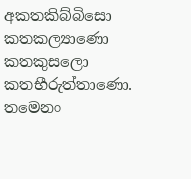අකතකිබ්බිසො කතකල්‍යාණො කතකුසලො කතභීරුත්තාණො. තමෙනං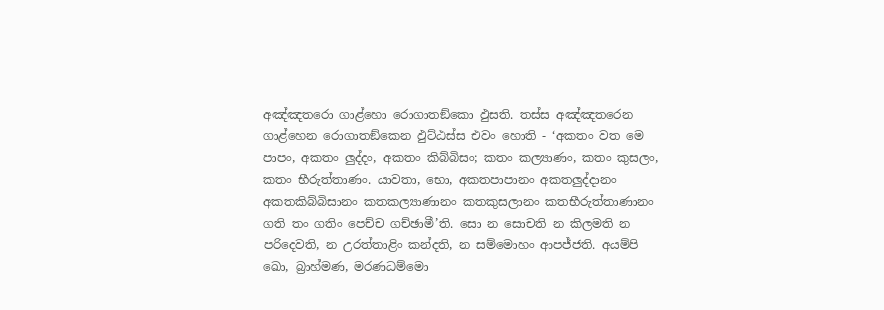අඤ්ඤතරො ගාළ්හො රොගාතඞ්කො ඵුසති. තස්ස අඤ්ඤතරෙන ගාළ්හෙන රොගාතඞ්කෙන ඵුට්ඨස්ස එවං හොති - ‘අකතං වත මෙ පාපං, අකතං ලුද්දං, අකතං කිබ්බිසං; කතං කල්‍යාණං, කතං කුසලං, කතං භීරුත්තාණං. යාවතා, භො, අකතපාපානං අකතලුද්දානං අකතකිබ්බිසානං කතකල්‍යාණානං කතකුසලානං කතභීරුත්තාණානං ගති තං ගතිං පෙච්ච ගච්ඡාමී’ති. සො න සොචති න කිලමති න පරිදෙවති, න උරත්තාළිං කන්දති, න සම්මොහං ආපජ්ජති. අයම්පි ඛො, බ්‍රාහ්මණ, මරණධම්මො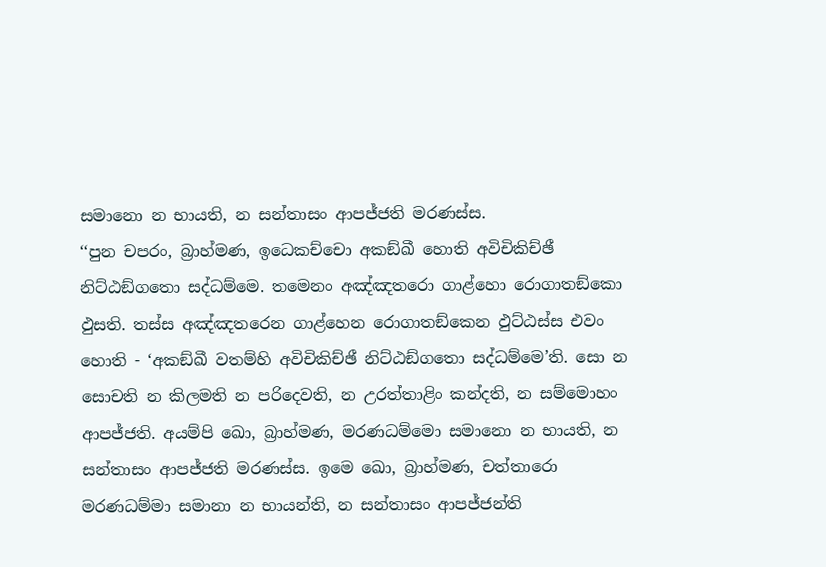සමානො න භායති, න සන්තාසං ආපජ්ජති මරණස්ස.
‘‘පුන චපරං, බ්‍රාහ්මණ, ඉධෙකච්චො අකඞ්ඛී හොති අවිචිකිච්ඡී නිට්ඨඞ්ගතො සද්ධම්මෙ. තමෙනං අඤ්ඤතරො ගාළ්හො රොගාතඞ්කො ඵුසති. තස්ස අඤ්ඤතරෙන ගාළ්හෙන රොගාතඞ්කෙන ඵුට්ඨස්ස එවං හොති - ‘අකඞ්ඛී වතම්හි අවිචිකිච්ඡී නිට්ඨඞ්ගතො සද්ධම්මෙ’ති. සො න සොචති න කිලමති න පරිදෙවති, න උරත්තාළිං කන්දති, න සම්මොහං ආපජ්ජති. අයම්පි ඛො, බ්‍රාහ්මණ, මරණධම්මො සමානො න භායති, න සන්තාසං ආපජ්ජති මරණස්ස. ඉමෙ ඛො, බ්‍රාහ්මණ, චත්තාරො මරණධම්මා සමානා න භායන්ති, න සන්තාසං ආපජ්ජන්ති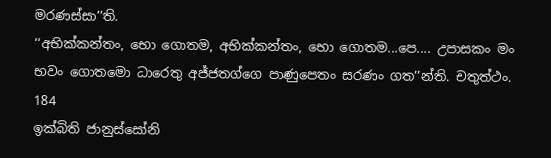මරණස්සා’’ති.
‘‘අභික්කන්තං, භො ගොතම, අභික්කන්තං, භො ගොතම...පෙ.... උපාසකං මං භවං ගොතමො ධාරෙතු අජ්ජතග්ගෙ පාණුපෙතං සරණං ගත’’න්ති. චතුත්ථං.
184
ඉක්බිති ජානුස්සෝනි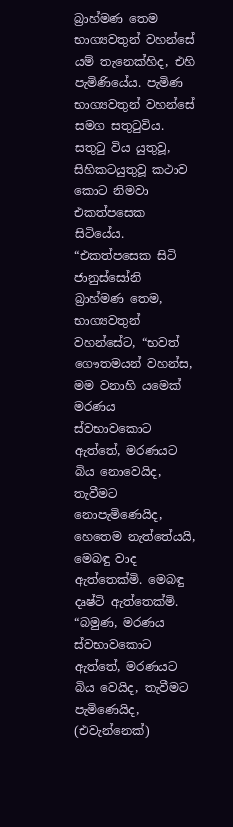බ්‍රාහ්මණ තෙම භාග්‍යවතුන් වහන්සේ යම් තැනෙක්හිද, එහි පැමිණියේය. පැමිණ භාග්‍යවතුන් වහන්සේ සමග සතුටුවිය. සතුටු විය යුතුවූ, සිහිකටයුතුවූ කථාව කොට නිමවා එකත්පසෙක සිටියේය.
“එකත්පසෙක සිටි ජානුස්සෝනි බ්‍රාහ්මණ තෙම, භාග්‍යවතුන් වහන්සේට, “භවත් ගෞතමයන් වහන්ස, මම වනාහි යමෙක් මරණය ස්වභාවකොට ඇත්තේ, මරණයට බිය නොවෙයිද, තැවීමට නොපැමිණෙයිද, හෙතෙම නැත්තේයයි, මෙබඳු වාද ඇත්තෙක්මි. මෙබඳු දෘෂ්ටි ඇත්තෙක්මි.
“බමුණ, මරණය ස්වභාවකොට ඇත්තේ, මරණයට බිය වෙයිද, තැවීමට පැමිණෙයිද, (එවැන්නෙක්)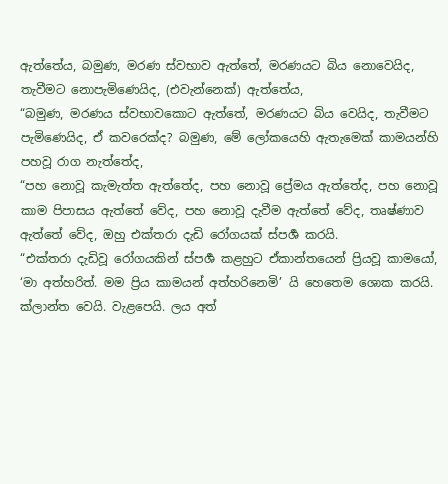ඇත්තේය, බමුණ, මරණ ස්වභාව ඇත්තේ, මරණයට බිය නොවෙයිද, තැවීමට නොපැමිණෙයිද, (එවැන්නෙක්) ඇත්තේය,
“බමුණ, මරණය ස්වභාවකොට ඇත්තේ, මරණයට බිය වෙයිද, තැවීමට පැමිණෙයිද, ඒ කවරෙක්ද? බමුණ, මේ ලෝකයෙහි ඇතැමෙක් කාමයන්හි පහවූ රාග නැත්තේද,
“පහ නොවූ කැමැත්ත ඇත්තේද, පහ නොවූ ප්‍රේමය ඇත්තේද, පහ නොවූ කාම පිපාසය ඇත්තේ වේද, පහ නොවූ දැවීම ඇත්තේ වේද, තෘෂ්ණාව ඇත්තේ වේද, ඔහු එක්තරා දැඩි රෝගයක් ස්පර්‍ශ කරයි.
“එක්තරා දැඩිවූ රෝගයකින් ස්පර්‍ශ කළහුට ඒකාන්තයෙන් ප්‍රියවූ කාමයෝ, ‘මා අත්හරිත්. මම ප්‍රිය කාමයන් අත්හරිනෙමි’ යි හෙතෙම ශොක කරයි. ක්ලාන්ත වෙයි. වැළපෙයි. ලය අත්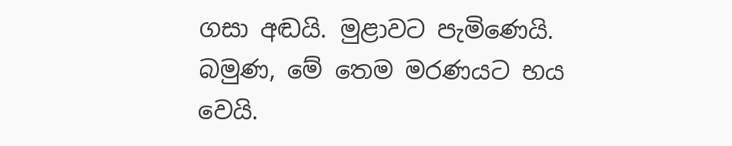ගසා අඬයි. මුළාවට පැමිණෙයි. බමුණ, මේ තෙම මරණයට භය වෙයි.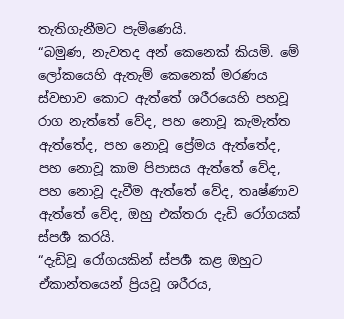තැතිගැනීමට පැමිණෙයි.
“බමුණ, නැවතද අන් කෙනෙක් කියමි. මේ ලෝකයෙහි ඇතැම් කෙනෙක් මරණය ස්වභාව කොට ඇත්තේ ශරීරයෙහි පහවූ රාග නැත්තේ වේද, පහ නොවූ කැමැත්ත ඇත්තේද, පහ නොවූ ප්‍රේමය ඇත්තේද, පහ නොවූ කාම පිපාසය ඇත්තේ වේද, පහ නොවූ දැවීම ඇත්තේ වේද, තෘෂ්ණාව ඇත්තේ වේද, ඔහු එක්තරා දැඩි රෝගයක් ස්පර්‍ශ කරයි.
“දැඩිවූ රෝගයකින් ස්පර්‍ශ කළ ඔහුට ඒකාන්තයෙන් ප්‍රියවූ ශරීරය,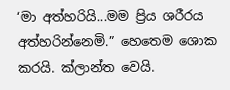‘මා අත්හරියි...මම ප්‍රිය ශරීරය අත්හරින්නෙමි.” හෙතෙම ශොක කරයි. ක්ලාන්ත වෙයි.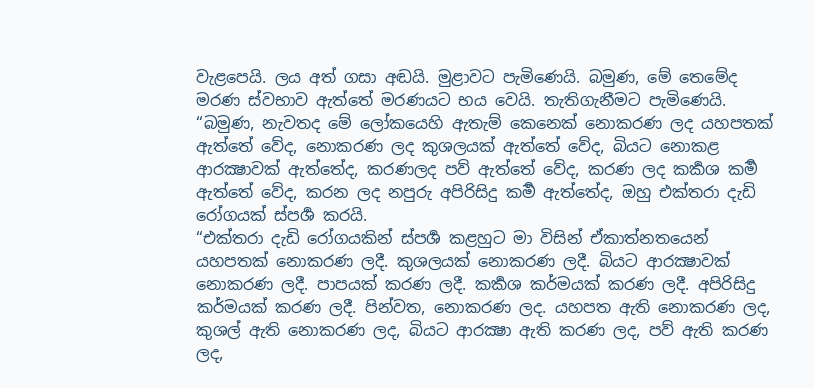වැළපෙයි. ලය අත් ගසා අඬයි. මුළාවට පැමිණෙයි. බමුණ, මේ තෙමේද මරණ ස්වභාව ඇත්තේ මරණයට භය වෙයි. තැතිගැනීමට පැමිණෙයි.
“බමුණ, නැවතද මේ ලෝකයෙහි ඇතැම් කෙනෙක් නොකරණ ලද යහපතක් ඇත්තේ වේද, නොකරණ ලද කුශලයක් ඇත්තේ වේද, බියට නොකළ ආරක්‍ෂාවක් ඇත්තේද, කරණලද පව් ඇත්තේ වේද, කරණ ලද කර්‍කශ කර්‍ම ඇත්තේ වේද, කරන ලද නපුරු අපිරිසිදු කර්‍ම ඇත්තේද, ඔහු එක්තරා දැඩි රෝගයක් ස්පර්‍ශ කරයි.
“එක්තරා දැඩි රෝගයකින් ස්පර්‍ශ කළහුට මා විසින් ඒකාත්නතයෙන් යහපතක් නොකරණ ලදී. කුශලයක් නොකරණ ලදී. බියට ආරක්‍ෂාවක් නොකරණ ලදී. පාපයක් කරණ ලදී. කර්‍කශ කර්මයක් කරණ ලදී. අපිරිසිදු කර්මයක් කරණ ලදී. පින්වත, නොකරණ ලද. යහපත ඇති නොකරණ ලද, කුශල් ඇති නොකරණ ලද, බියට ආරක්‍ෂා ඇති කරණ ලද, පව් ඇති කරණ ලද,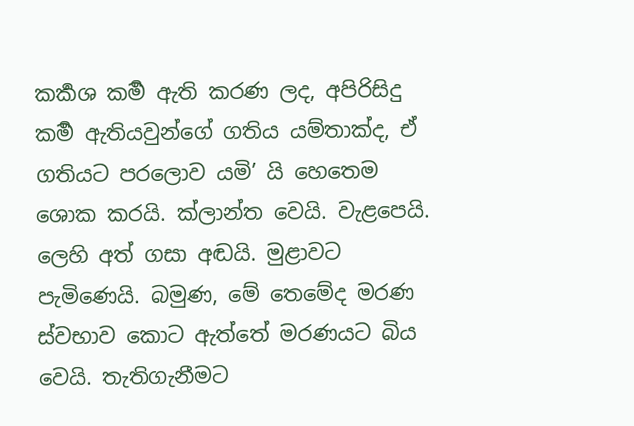කර්‍කශ කර්‍ම ඇති කරණ ලද, අපිරිසිදු කර්‍ම ඇතියවුන්ගේ ගතිය යම්තාක්ද, ඒ ගතියට පරලොව යමි’ යි හෙතෙම ශොක කරයි. ක්ලාන්ත වෙයි. වැළපෙයි. ලෙහි අත් ගසා අඬයි. මුළාවට පැමිණෙයි. බමුණ, මේ තෙමේද මරණ ස්වභාව කොට ඇත්තේ මරණයට බිය වෙයි. තැතිගැනීමට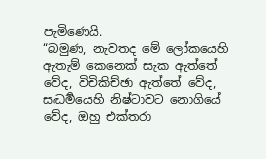පැමිණෙයි.
“බමුණ, නැවතද මේ ලෝකයෙහි ඇතැම් කෙනෙක් සැක ඇත්තේ වේද, විචිකිච්ඡා ඇත්තේ වේද, සද්‍ධර්‍මයෙහි නිෂ්ටාවට නොගියේ වේද, ඔහු එක්තරා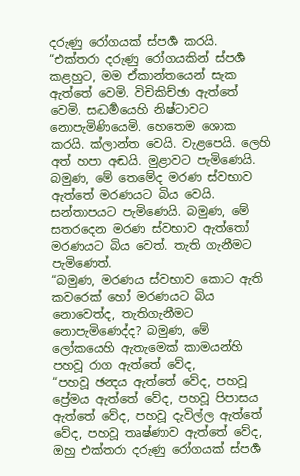දරුණු රෝගයක් ස්පර්‍ශ කරයි.
“එක්තරා දරුණු රෝගයකින් ස්පර්‍ශ කළහුට, මම ඒකාන්තයෙන් සැක ඇත්තේ වෙමි. විචිකිච්ඡා ඇත්තේ වෙමි. සද්‍ධර්‍මයෙහි නිෂ්ටාවට නොපැමිණියෙමි. හෙතෙම ශොක කරයි. ක්ලාන්ත වෙයි. වැළපෙයි. ලෙහි අත් හපා අඬයි. මුළාවට පැමිණෙයි. බමුණ, මේ තෙමේද මරණ ස්වභාව ඇත්තේ මරණයට බිය වෙයි. සන්තාපයට පැමිණෙයි. බමුණ, මේ සතරදෙන මරණ ස්වභාව ඇත්තෝ මරණයට බිය වෙත්. තැති ගැනීමට පැමිණෙත්.
“බමුණ, මරණය ස්වභාව කොට ඇති කවරෙක් හෝ මරණයට බිය නොවෙත්ද, තැතිගැනීමට නොපැමිණෙද්ද? බමුණ, මේ ලෝකයෙහි ඇතැමෙක් කාමයන්හි පහවූ රාග ඇත්තේ වේද,
“පහවූ ඡන්‍දය ඇත්තේ වේද, පහවූ ප්‍රේමය ඇත්තේ වේද, පහවූ පිපාසය ඇත්තේ වේද, පහවූ දැවිල්ල ඇත්තේ වේද, පහවූ තෘෂ්ණාව ඇත්තේ වේද, ඔහු එක්තරා දරුණු රෝගයක් ස්පර්‍ශ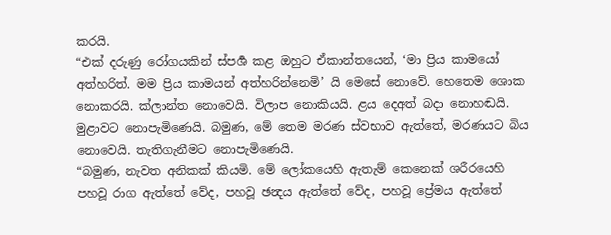කරයි.
“එක් දරුණු රෝගයකින් ස්පර්‍ශ කළ ඔහුට ඒකාන්තයෙන්, ‘මා ප්‍රිය කාමයෝ අත්හරිත්. මම ප්‍රිය කාමයන් අත්හරින්නෙමි’ යි මෙසේ නොවේ. හෙතෙම ශොක නොකරයි. ක්ලාන්ත නොවෙයි. විලාප නොකියයි. ළය දෙඅත් බදා නොහඬයි. මුළාවට නොපැමිණෙයි. බමුණ, මේ තෙම මරණ ස්වභාව ඇත්තේ, මරණයට බිය නොවෙයි. තැතිගැනීමට නොපැමිණෙයි.
“බමුණ, නැවත අනිකක් කියමි. මේ ලෝකයෙහි ඇතැම් කෙනෙක් ශරීරයෙහි පහවූ රාග ඇත්තේ වේද, පහවූ ඡන්‍දය ඇත්තේ වේද, පහවූ ප්‍රේමය ඇත්තේ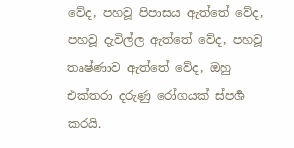වේද, පහවූ පිපාසය ඇත්තේ වේද, පහවූ දැවිල්ල ඇත්තේ වේද, පහවූ තෘෂ්ණාව ඇත්තේ වේද, ඔහු එක්තරා දරුණු රෝගයක් ස්පර්‍ශ කරයි.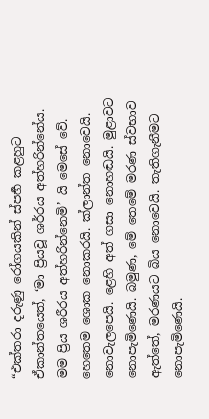“එක්තරා දරුණු රෝගයකින් ස්පර්‍හ කළහුට ඒකාන්තයෙත්, ‘මා ප්‍රියවූ ශර්රය අත්හරින්නේය. මම ප්‍රිය ශරීරය අත්හරින්නෙමි’ යි මෙසේ වේ. හෙතෙම ශොක නොකරයි. ක්ලාන්ත නොවෙයි. නොවැලපෙයි. ළෙහි අත් ගසා නොහඬයි. මුළාවට නොපැමිණෙයි. බමුණ, මේ තෙමේ මරණ ස්වභාව ඇත්තේ, මරණයට බිය නොවෙයි. තැතිගැනීමට නොපැමිණෙයි.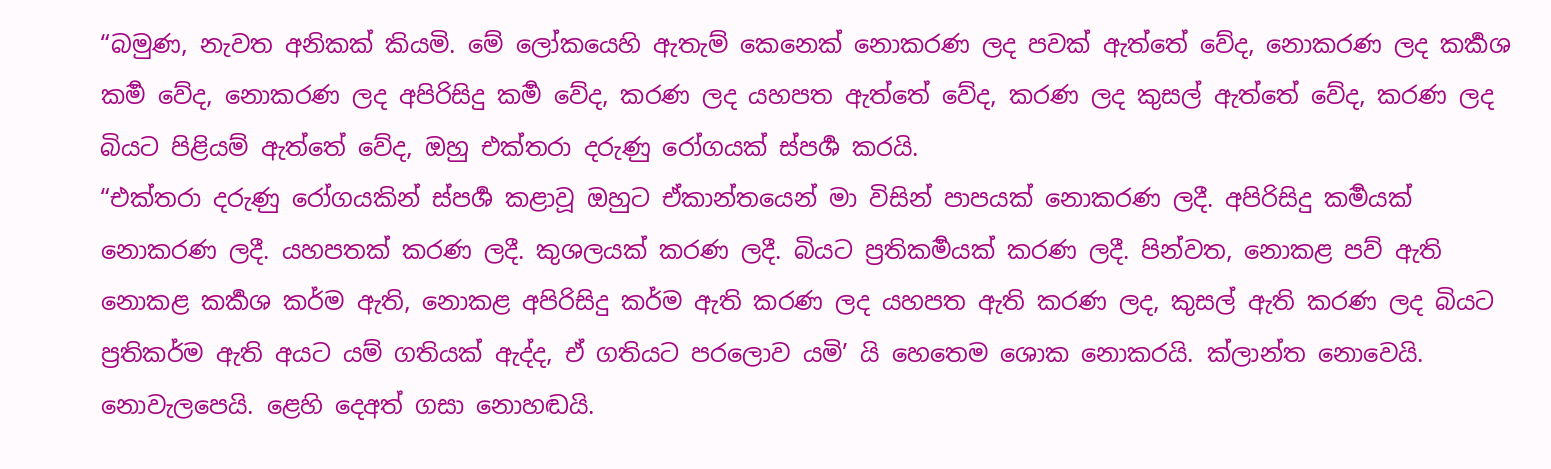“බමුණ, නැවත අනිකක් කියමි. මේ ලෝකයෙහි ඇතැම් කෙනෙක් නොකරණ ලද පවක් ඇත්තේ වේද, නොකරණ ලද කර්‍කශ කර්‍ම වේද, නොකරණ ලද අපිරිසිදු කර්‍ම වේද, කරණ ලද යහපත ඇත්තේ වේද, කරණ ලද කුසල් ඇත්තේ වේද, කරණ ලද බියට පිළියම් ඇත්තේ වේද, ඔහු එක්තරා දරුණු රෝගයක් ස්පර්‍ශ කරයි.
“එක්තරා දරුණු රෝගයකින් ස්පර්‍ශ කළාවූ ඔහුට ඒකාන්තයෙන් මා විසින් පාපයක් නොකරණ ලදී. අපිරිසිදු කර්‍මයක් නොකරණ ලදී. යහපතක් කරණ ලදී. කුශලයක් කරණ ලදී. බියට ප්‍රතිකර්‍මයක් කරණ ලදී. පින්වත, නොකළ පව් ඇති නොකළ කර්‍කශ කර්ම ඇති, නොකළ අපිරිසිදු කර්ම ඇති කරණ ලද යහපත ඇති කරණ ලද, කුසල් ඇති කරණ ලද බියට ප්‍රතිකර්ම ඇති අයට යම් ගතියක් ඇද්ද, ඒ ගතියට පරලොව යමි’ යි හෙතෙම ශොක නොකරයි. ක්ලාන්ත නොවෙයි. නොවැලපෙයි. ළෙහි දෙඅත් ගසා නොහඬයි.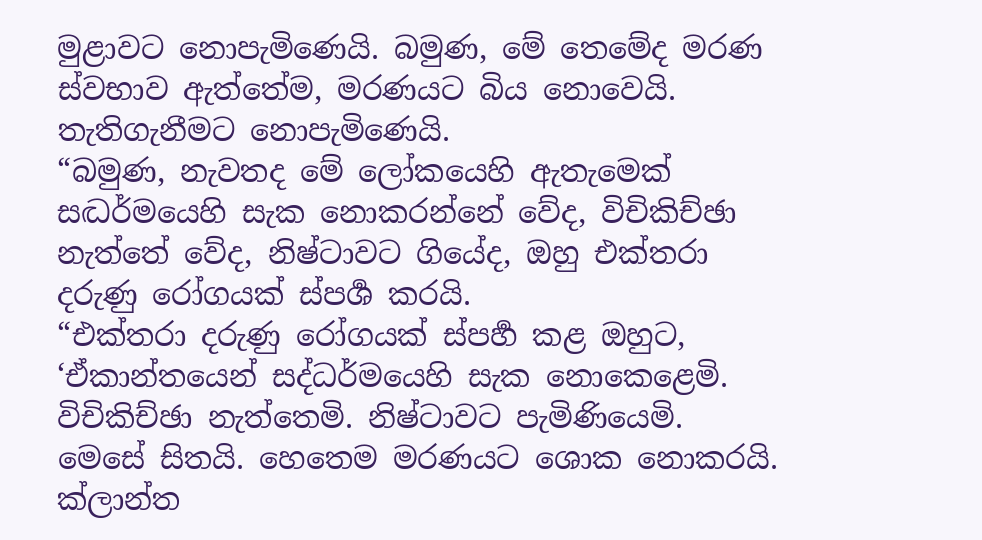මුළාවට නොපැමිණෙයි. බමුණ, මේ තෙමේද මරණ ස්වභාව ඇත්තේම, මරණයට බිය නොවෙයි. තැතිගැනීමට නොපැමිණෙයි.
“බමුණ, නැවතද මේ ලෝකයෙහි ඇතැමෙක් සද්‍ධර්මයෙහි සැක නොකරන්නේ වේද, විචිකිච්ඡා නැත්තේ වේද, නිෂ්ටාවට ගියේද, ඔහු එක්තරා දරුණු රෝගයක් ස්පර්‍ශ කරයි.
“එක්තරා දරුණු රෝගයක් ස්පර්‍හ කළ ඔහුට, ‘ඒකාන්තයෙන් සද්ධර්මයෙහි සැක නොකෙළෙමි. විචිකිච්ඡා නැත්තෙමි. නිෂ්ටාවට පැමිණියෙමි. මෙසේ සිතයි. හෙතෙම මරණයට ශොක නොකරයි. ක්ලාන්ත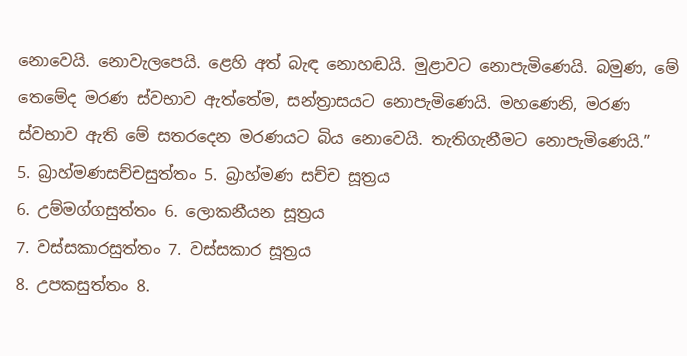නොවෙයි. නොවැලපෙයි. ළෙහි අත් බැඳ නොහඬයි. මුළාවට නොපැමිණෙයි. බමුණ, මේ තෙමේද මරණ ස්වභාව ඇත්තේම, සන්ත්‍රාසයට නොපැමිණෙයි. මහණෙනි, මරණ ස්වභාව ඇති මේ සතරදෙන මරණයට බිය නොවෙයි. තැතිගැනීමට නොපැමිණෙයි.”
5. බ්‍රාහ්මණසච්චසුත්තං 5. බ්‍රාහ්මණ සච්ච සූත්‍රය
6. උම්මග්ගසුත්තං 6. ලොකනීයන සූත්‍රය
7. වස්සකාරසුත්තං 7. වස්සකාර සූත්‍රය
8. උපකසුත්තං 8.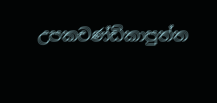උපකචණ්ඩිකාපුත්ත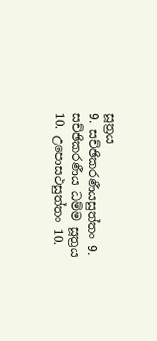සූත්‍රය
9. සච්ඡිකරණීයසුත්තං 9. සච්ඡිකරණීය ධම්ම සූත්‍රය
10. උපොසථසුත්තං 10.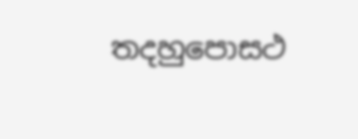තදහුපොසථ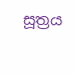සූත්‍රය